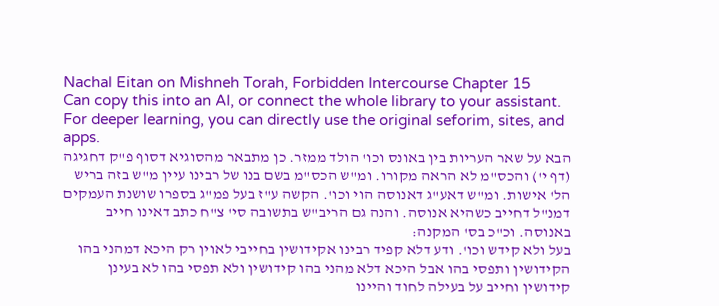Nachal Eitan on Mishneh Torah, Forbidden Intercourse Chapter 15
Can copy this into an AI, or connect the whole library to your assistant. For deeper learning, you can directly use the original seforim, sites, and apps.
הבא על שאר העריות בין באונס וכו' הולד ממזר. כן מתבאר מהסוגיא דסוף פ"ק דחגיגה (דף י') והכס"מ לא הראה מקורו. ומ"ש הכס"מ בשם בנו של רבינו עיין מ"ש בזה בריש הל' אישות. ומ"ש דאע"ג דאנוסה הוי וכו'. הקשה ע"ז בעל פמ"ג בספרו שושנת העמקים דמנ"ל דחייב כשהיא אנוסה. והנה גם הריב"ש בתשובה סי' צ"ח כתב דאינו חייב באנוסה. וכ"כ בס' המקנה:
בעל ולא קידש וכו'. ודע דלא קפיד רבינו אקידושין בחייבי לאוין רק היכא דמהני בהו הקידושין ותפסי בהו אבל היכא דלא מהני בהו קידושין ולא תפסי בהו לא בעינן קידושין וחייב על בעילה לחוד והיינו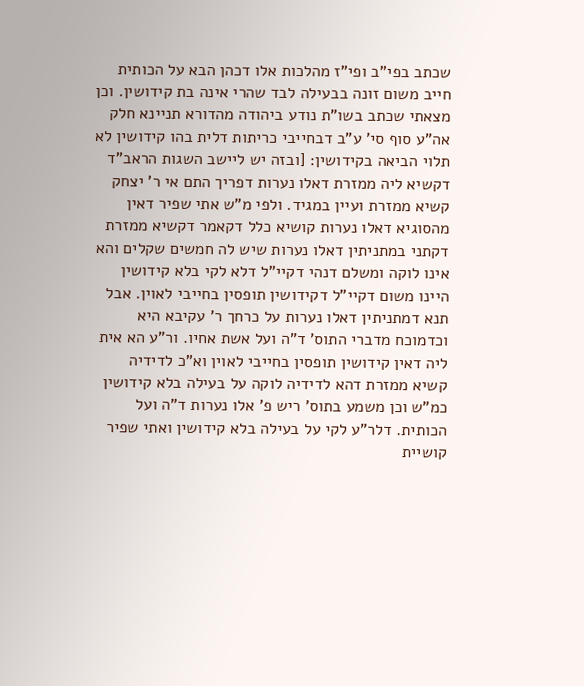שכתב בפי"ב ופי"ז מהלכות אלו דכהן הבא על הכותית חייב משום זונה בבעילה לבד שהרי אינה בת קידושין. וכן מצאתי שכתב בשו"ת נודע ביהודה מהדורא תניינא חלק אה"ע סוף סי' ע"ב דבחייבי כריתות דלית בהו קידושין לא תלוי הביאה בקידושין: [ובזה יש ליישב השגות הראב"ד דקשיא ליה ממזרת דאלו נערות דפריך התם אי ר' יצחק קשיא ממזרת ועיין במגיד. ולפי מ"ש אתי שפיר דאין מהסוגיא דאלו נערות קושיא כלל דקאמר דקשיא ממזרת דקתני במתניתין דאלו נערות שיש לה חמשים שקלים והא אינו לוקה ומשלם דנהי דקיי"ל דלא לקי בלא קידושין היינו משום דקיי"ל דקידושין תופסין בחייבי לאוין. אבל תנא דמתניתין דאלו נערות על כרחך ר' עקיבא היא וכדמוכח מדברי התוס' ד"ה ועל אשת אחיו. ור"ע הא אית ליה דאין קידושין תופסין בחייבי לאוין וא"כ לדידיה קשיא ממזרת דהא לדידיה לוקה על בעילה בלא קידושין כמ"ש וכן משמע בתוס' ריש פ' אלו נערות ד"ה ועל הכותית. דלר"ע לקי על בעילה בלא קידושין ואתי שפיר קושיית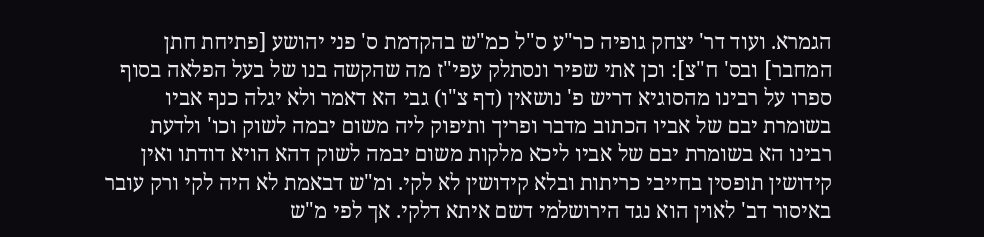הגמרא. ועוד דר' יצחק גופיה כר"ע ס"ל כמ"ש בהקדמת ס' פני יהושע [פתיחת חתן המחבר] ובס' ח"צ]: וכן אתי שפיר ונסתלק עפי"ז מה שהקשה בנו של בעל הפלאה בסוף ספרו על רבינו מהסוגיא דריש פ' נושאין (דף צ"ו) גבי הא דאמר ולא יגלה כנף אביו בשומרת יבם של אביו הכתוב מדבר ופריך ותיפוק ליה משום יבמה לשוק וכו' ולדעת רבינו הא בשומרת יבם של אביו ליכא מלקות משום יבמה לשוק דהא הויא דודתו ואין קידושין תופסין בחייבי כריתות ובלא קידושין לא לקי. ומ"ש דבאמת לא היה לקי ורק עובר באיסור דב' לאוין הוא נגד הירושלמי דשם איתא דלקי. אך לפי מ"ש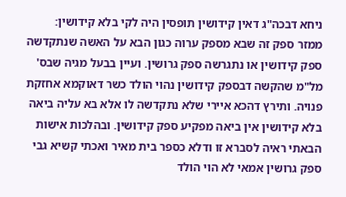ניחא דבכה"ג דאין קידושין תופסין היה לקי בלא קידושין:
ממזר ספק זה שבא מספק ערוה כגון הבא על האשה שנתקדשה ספק קידושין או נתגרשה ספק גרושין. ועיין בבעל מגיה שבס' מל"מ שהקשה דבספק קידושין נהוי הולד כשר דאוקמא אחזקת פנויה. ותירץ דהכא איירי שלא נתקדשה לו אלא בא עליה ביאה בלא קידושין אין ביאה מפקיע ספק קידושין. ובהלכות אישות הבאתי ראיה לסברא זו ודלא כספר בית מאיר ואכתי קשיא גבי ספק גרושין אמאי לא הוי הולד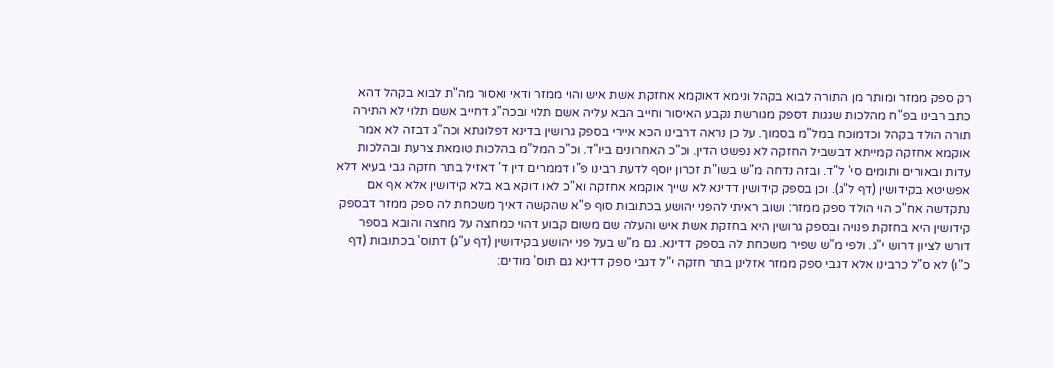רק ספק ממזר ומותר מן התורה לבוא בקהל ונימא דאוקמא אחזקת אשת איש והוי ממזר ודאי ואסור מה"ת לבוא בקהל דהא כתב רבינו בפ"ח מהלכות שגגות דספק מגורשת נקבע האיסור וחייב הבא עליה אשם תלוי ובכה"ג דחייב אשם תלוי לא התירה תורה הולד בקהל וכדמוכח במל"מ בסמוך. על כן נראה דרבינו הכא איירי בספק גרושין בדינא דפלוגתא וכה"ג דבזה לא אמר אוקמא אחזקה קמייתא דבשביל החזקה לא נפשט הדין. וכ"כ האחרונים ביו"ד. וכ"כ המל"מ בהלכות טומאת צרעת ובהלכות עדות ובאורים ותומים סי' ל"ד. ובזה נדחה מ"ש בשו"ת זכרון יוסף לדעת רבינו פ"ו דממרים דין ד' דאזיל בתר חזקה גבי בעיא דלא אפשיטא בקידושין (דף ל"ג). וכן בספק קידושין דדינא לא שייך אוקמא אחזקה וא"כ לאו דוקא בא בלא קידושין אלא אף אם נתקדשה אח"כ הוי הולד ספק ממזר: ושוב ראיתי להפני יהושע בכתובות סוף פ"א שהקשה דאיך משכחת לה ספק ממזר דבספק קידושין היא בחזקת פנויה ובספק גרושין היא בחזקת אשת איש והעלה שם משום קבוע דהוי כמחצה על מחצה והובא בספר דורש לציון דרוש י"ג. ולפי מ"ש שפיר משכחת לה בספק דדינא. גם מ"ש בעל פני יהושע בקידושין (דף ע"ג) דתוס' בכתובות (דף כ"ו) לא ס"ל כרבינו אלא דגבי ספק ממזר אזלינן בתר חזקה י"ל דגבי ספק דדינא גם תוס' מודים: